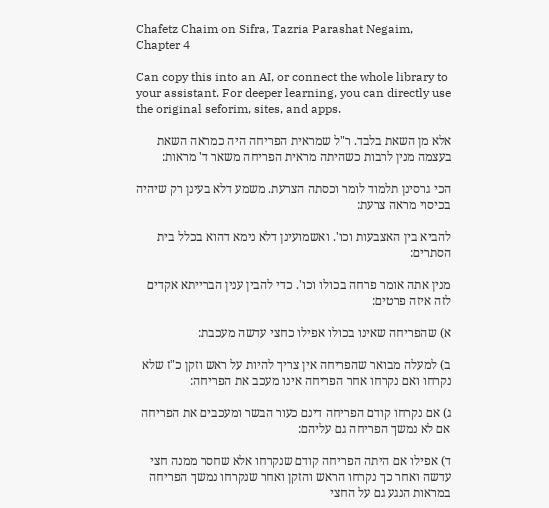Chafetz Chaim on Sifra, Tazria Parashat Negaim, Chapter 4

Can copy this into an AI, or connect the whole library to your assistant. For deeper learning, you can directly use the original seforim, sites, and apps.

אלא מן השאת בלבד. ר"ל שמראית הפריחה היה כמראה השאת בעצמה מנין לרבות כשהיתה מראית הפריחה משאר ד' מראות:

הכי גרסינן תלמוד לומר וכסתה הצרעת. משמע דלא בעינן רק שיהיה בכיסוי מראה צרעת:

להביא בין האצבעות וכו'. ואשמועינן דלא נימא דהוא בכלל בית הסתרים:

מנין אתה אומר פרחה בכולו וכו'. כדי להבין ענין הברייתא אקדים לזה איזה פרטים:

א) שהפריחה שאינו בכולו אפילו כחצי עדשה מעכבת:

ב) למעלה מבואר שהפריחה אין צריך להיות על ראש וזקן כ"ז שלא נקרחו ואם נקרחו אחר הפריחה אינו מעכב את הפריחה:

ג) אם נקרחו קודם הפריחה דינם כעור הבשר ומעכבים את הפריחה אם לא נמשך הפריחה גם עליהם:

ד) אפילו אם היתה הפריחה קודם שנקרחו אלא שחסר ממנה חצי עדשה ואחר כך נקרחו הראש והזקן ואחר שנקרחו נמשך הפריחה במראות הנגע גם על החצי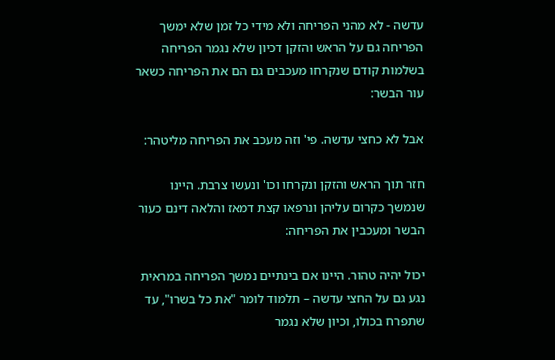עדשה - לא מהני הפריחה ולא מידי כל זמן שלא ימשך הפריחה גם על הראש והזקן דכיון שלא נגמר הפריחה בשלמות קודם שנקרחו מעכבים גם הם את הפריחה כשאר עור הבשר:

אבל לא כחצי עדשה. פי' וזה מעכב את הפריחה מליטהר:

חזר תוך הראש והזקן ונקרחו וכו' ונעשו צרבת. היינו שנמשך כקרום עליהן ונרפאו קצת דמאז והלאה דינם כעור הבשר ומעכבין את הפריחה:

יכול יהיה טהור. היינו אם בינתיים נמשך הפריחה במראית נגע גם על החצי עדשה – תלמוד לומר "את כל בשרו", עד שתפרח בכולו, וכיון שלא נגמר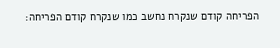הפריחה קודם שנקרח נחשב כמו שנקרח קודם הפריחה: